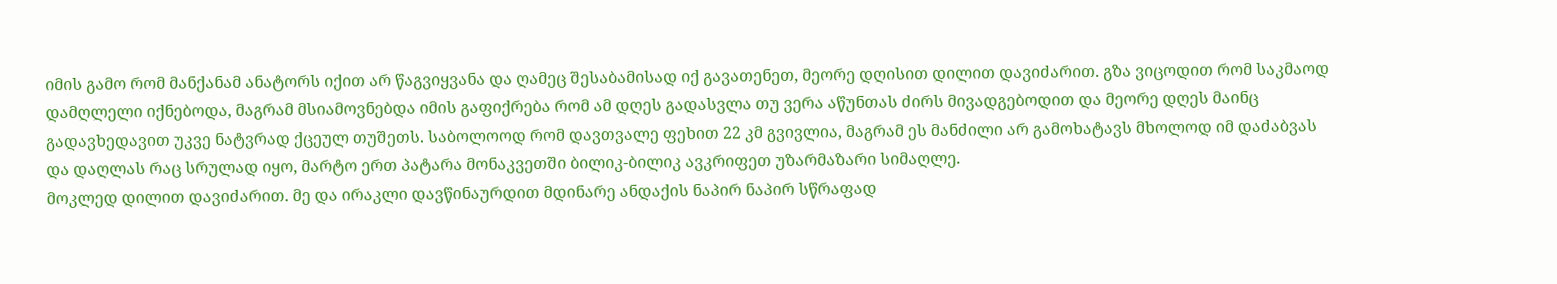იმის გამო რომ მანქანამ ანატორს იქით არ წაგვიყვანა და ღამეც შესაბამისად იქ გავათენეთ, მეორე დღისით დილით დავიძარით. გზა ვიცოდით რომ საკმაოდ დამღლელი იქნებოდა, მაგრამ მსიამოვნებდა იმის გაფიქრება რომ ამ დღეს გადასვლა თუ ვერა აწუნთას ძირს მივადგებოდით და მეორე დღეს მაინც გადავხედავით უკვე ნატვრად ქცეულ თუშეთს. საბოლოოდ რომ დავთვალე ფეხით 22 კმ გვივლია, მაგრამ ეს მანძილი არ გამოხატავს მხოლოდ იმ დაძაბვას და დაღლას რაც სრულად იყო, მარტო ერთ პატარა მონაკვეთში ბილიკ-ბილიკ ავკრიფეთ უზარმაზარი სიმაღლე.
მოკლედ დილით დავიძარით. მე და ირაკლი დავწინაურდით მდინარე ანდაქის ნაპირ ნაპირ სწრაფად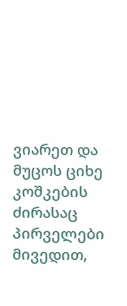ვიარეთ და მუცოს ციხე კოშკების ძირასაც პირველები მივედით,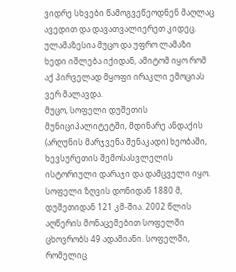ვიდრე სხვები წამოგვეწეოდნენ მაღლაც ავედით და დავათვალიერეთ კიდეც. ულამაზესია მუცო და უფრო ლამაზი ხედი იშლება იქიდან, ამიტომ იყო რომ აქ პირველად მყოფი ირაკლი ემოციას ვერ მალავდა.
მუცო, სოფელი დუშეთის მუნიციპალიტეტში, მდინარე ანდაქის (არღუნის მარჯვენა შენაკადი) ხეობაში, ხევსურეთის შემოსასვლელის ისტორიული დარაჯი და დამცველი იყო. სოფელი ზღვის დონიდან 1880 მ, დუშეთიდან 121 კმ-შია. 2002 წლის აღწერის მონაცემებით სოფელში ცხოვრობს 49 ადამიანი. სოფელში, რომელიც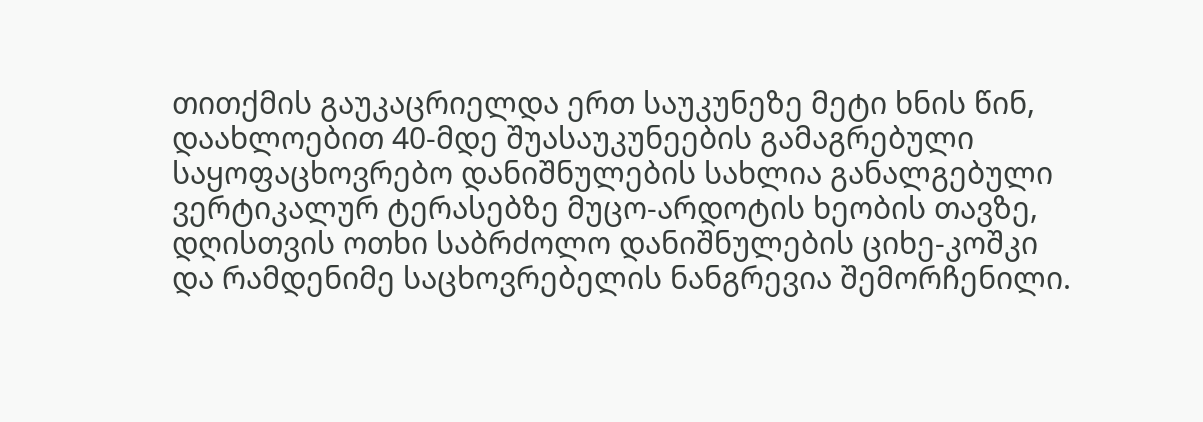თითქმის გაუკაცრიელდა ერთ საუკუნეზე მეტი ხნის წინ, დაახლოებით 40-მდე შუასაუკუნეების გამაგრებული საყოფაცხოვრებო დანიშნულების სახლია განალგებული ვერტიკალურ ტერასებზე მუცო-არდოტის ხეობის თავზე, დღისთვის ოთხი საბრძოლო დანიშნულების ციხე-კოშკი და რამდენიმე საცხოვრებელის ნანგრევია შემორჩენილი.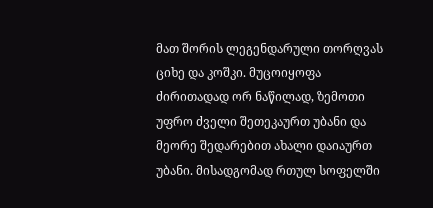მათ შორის ლეგენდარული თორღვას ციხე და კოშკი. მუცოიყოფა ძირითადად ორ ნაწილად, ზემოთი უფრო ძველი შეთეკაურთ უბანი და მეორე შედარებით ახალი დაიაურთ უბანი. მისადგომად რთულ სოფელში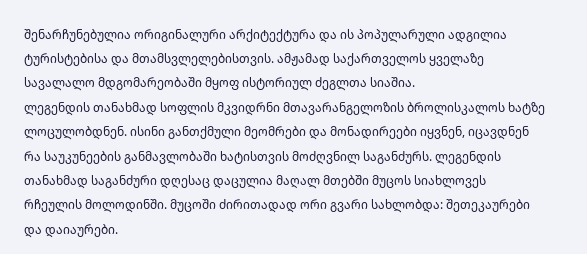შენარჩუნებულია ორიგინალური არქიტექტურა და ის პოპულარული ადგილია ტურისტებისა და მთამსვლელებისთვის. ამჟამად საქართველოს ყველაზე სავალალო მდგომარეობაში მყოფ ისტორიულ ძეგლთა სიაშია.
ლეგენდის თანახმად სოფლის მკვიდრნი მთავარანგელოზის ბროლისკალოს ხატზე ლოცულობდნენ. ისინი განთქმული მეომრები და მონადირეები იყვნენ, იცავდნენ რა საუკუნეების განმავლობაში ხატისთვის მოძღვნილ საგანძურს. ლეგენდის თანახმად საგანძური დღესაც დაცულია მაღალ მთებში მუცოს სიახლოვეს რჩეულის მოლოდინში. მუცოში ძირითადად ორი გვარი სახლობდა: შეთეკაურები და დაიაურები.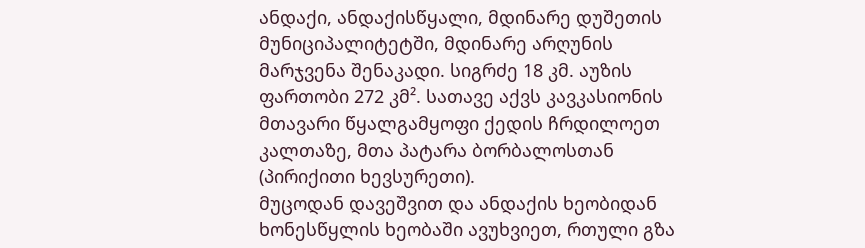ანდაქი, ანდაქისწყალი, მდინარე დუშეთის მუნიციპალიტეტში, მდინარე არღუნის მარჯვენა შენაკადი. სიგრძე 18 კმ. აუზის ფართობი 272 კმ². სათავე აქვს კავკასიონის მთავარი წყალგამყოფი ქედის ჩრდილოეთ კალთაზე, მთა პატარა ბორბალოსთან (პირიქითი ხევსურეთი).
მუცოდან დავეშვით და ანდაქის ხეობიდან ხონესწყლის ხეობაში ავუხვიეთ, რთული გზა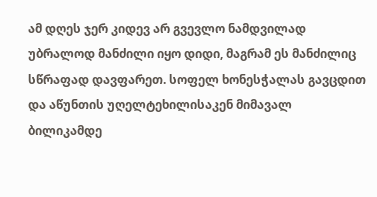ამ დღეს ჯერ კიდევ არ გვევლო ნამდვილად უბრალოდ მანძილი იყო დიდი, მაგრამ ეს მანძილიც სწრაფად დავფარეთ. სოფელ ხონესჭალას გავცდით და აწუნთის უღელტეხილისაკენ მიმავალ ბილიკამდე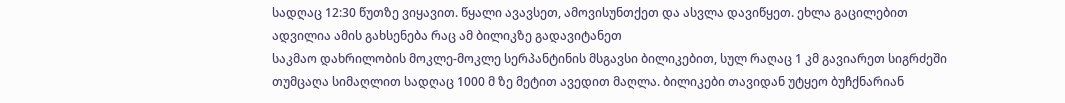სადღაც 12:30 წუთზე ვიყავით. წყალი ავავსეთ, ამოვისუნთქეთ და ასვლა დავიწყეთ. ეხლა გაცილებით ადვილია ამის გახსენება რაც ამ ბილიკზე გადავიტანეთ
საკმაო დახრილობის მოკლე-მოკლე სერპანტინის მსგავსი ბილიკებით, სულ რაღაც 1 კმ გავიარეთ სიგრძეში თუმცაღა სიმაღლით სადღაც 1000 მ ზე მეტით ავედით მაღლა. ბილიკები თავიდან უტყეო ბუჩქნარიან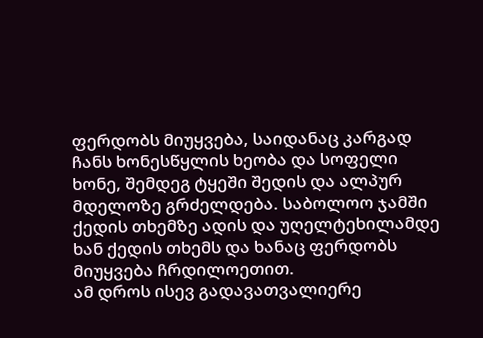ფერდობს მიუყვება, საიდანაც კარგად ჩანს ხონესწყლის ხეობა და სოფელი ხონე, შემდეგ ტყეში შედის და ალპურ მდელოზე გრძელდება. საბოლოო ჯამში ქედის თხემზე ადის და უღელტეხილამდე ხან ქედის თხემს და ხანაც ფერდობს მიუყვება ჩრდილოეთით.
ამ დროს ისევ გადავათვალიერე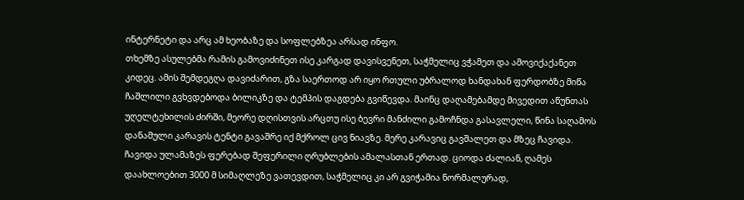ინტერნეტი და არც ამ ხეობაზე და სოფლებზეა არსად ინფო.
თხემზე ასულებმა რამის გამოვიძინეთ ისე კარგად დავისვენეთ, საჭმელიც ვჭამეთ და ამოვიქაქანეთ კიდეც. ამის შემდეგღა დავიძარით, გზა საერთოდ არ იყო რთული უბრალოდ ხანდახან ფერდობზე მიწა ჩაშლილი გვხვდებოდა ბილიკზე და ტემპის დაგდება გვიწევდა. მაინც დაღამებამდე მივედით აწუნთას უღელტეხილის ძირში, მეორე დღისთვის არცთუ ისე ბევრი მანძილი გამოჩნდა გასავლელი, წინა საღამოს დანამული კარავის ტენტი გავაშრე იქ მქროლ ცივ ნიავზე. მერე კარავიც გავშალეთ და მზეც ჩავიდა. ჩავიდა ულამაზეს ფერებად შეფერილი ღრუბლების ამალასთან ერთად. ციოდა ძალიან, ღამეს დაახლოებით 3000 მ სიმაღლეზე ვათევდით, საჭმელიც კი არ გვიჭამია ნორმალურად,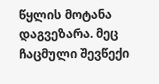წყლის მოტანა დაგვეზარა. მეც ჩაცმული შევწექი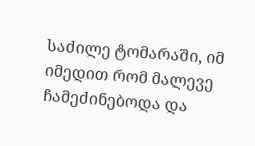საძილე ტომარაში, იმ იმედით რომ მალევე ჩამეძინებოდა და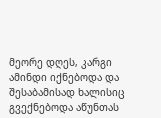მეორე დღეს, კარგი ამინდი იქნებოდა და შესაბამისად ხალისიც გვექნებოდა აწუნთას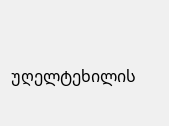უღელტეხილის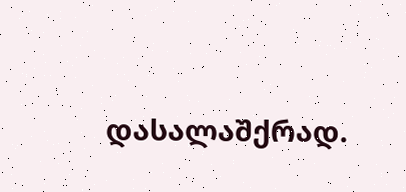დასალაშქრად.